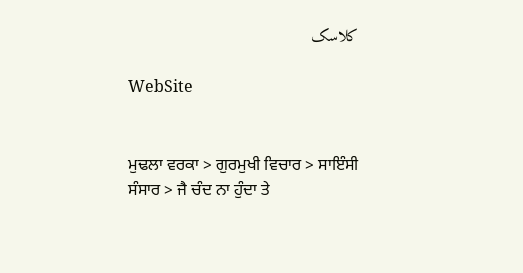کلاسک

WebSite


ਮੁਢਲਾ ਵਰਕਾ > ਗੁਰਮੁਖੀ ਵਿਚਾਰ > ਸਾਇੰਸੀ ਸੰਸਾਰ > ਜੈ ਚੰਦ ਨਾ ਹੁੰਦਾ ਤੇ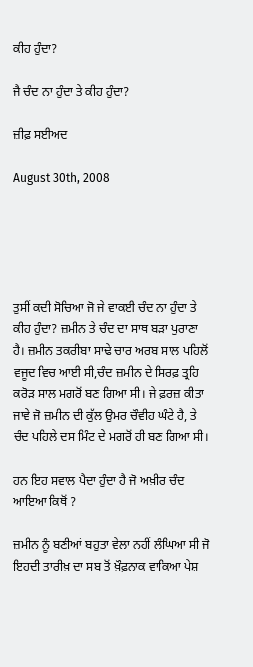ਕੀਹ ਹੁੰਦਾ?

ਜੈ ਚੰਦ ਨਾ ਹੁੰਦਾ ਤੇ ਕੀਹ ਹੁੰਦਾ?

ਜ਼ੀਫ਼ ਸਈਅਦ

August 30th, 2008





ਤੁਸੀਂ ਕਦੀ ਸੋਚਿਆ ਜੋ ਜੇ ਵਾਕਈ ਚੰਦ ਨਾ ਹੁੰਦਾ ਤੇ ਕੀਹ ਹੁੰਦਾ? ਜ਼ਮੀਨ ਤੇ ਚੰਦ ਦਾ ਸਾਥ ਬੜਾ ਪੁਰਾਣਾ ਹੈ। ਜ਼ਮੀਨ ਤਕਰੀਬਾ ਸਾਢੇ ਚਾਰ ਅਰਬ ਸਾਲ ਪਹਿਲੋਂ ਵਜੂਦ ਵਿਚ ਆਈ ਸੀ,ਚੰਦ ਜ਼ਮੀਨ ਦੇ ਸਿਰਫ਼ ਤ੍ਰਹਿ ਕਰੋੜ ਸਾਲ ਮਗਰੋਂ ਬਣ ਗਿਆ ਸੀ। ਜੇ ਫ਼ਰਜ਼ ਕੀਤਾ ਜਾਵੇ ਜੋ ਜ਼ਮੀਨ ਦੀ ਕੁੱਲ ਉਮਰ ਚੌਵੀਹ ਘੰਟੇ ਹੈ, ਤੇ ਚੰਦ ਪਹਿਲੇ ਦਸ ਮਿੰਟ ਦੇ ਮਗਰੋਂ ਹੀ ਬਣ ਗਿਆ ਸੀ।

ਹਨ ਇਹ ਸਵਾਲ ਪੈਦਾ ਹੁੰਦਾ ਹੈ ਜੋ ਅਖ਼ੀਰ ਚੰਦ ਆਇਆ ਕਿਥੋਂ ?

ਜ਼ਮੀਨ ਨੂੰ ਬਣੀਆਂ ਬਹੁਤਾ ਵੇਲਾ ਨਹੀਂ ਲੰਘਿਆ ਸੀ ਜੋ ਇਹਦੀ ਤਾਰੀਖ਼ ਦਾ ਸਬ ਤੋਂ ਖ਼ੌਫ਼ਨਾਕ ਵਾਕਿਆ ਪੇਸ਼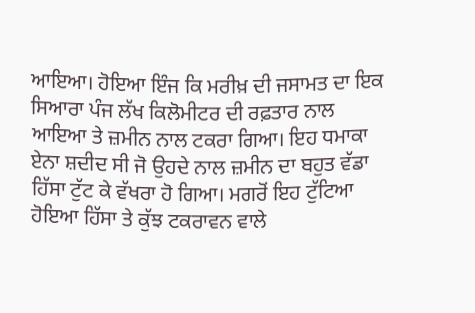ਆਇਆ। ਹੋਇਆ ਇੰਜ ਕਿ ਮਰੀਖ਼ ਦੀ ਜਸਾਮਤ ਦਾ ਇਕ ਸਿਆਰਾ ਪੰਜ ਲੱਖ ਕਿਲੋਮੀਟਰ ਦੀ ਰਫ਼ਤਾਰ ਨਾਲ ਆਇਆ ਤੇ ਜ਼ਮੀਨ ਨਾਲ ਟਕਰਾ ਗਿਆ। ਇਹ ਧਮਾਕਾ ਏਨਾ ਸ਼ਦੀਦ ਸੀ ਜੋ ਉਹਦੇ ਨਾਲ ਜ਼ਮੀਨ ਦਾ ਬਹੁਤ ਵੱਡਾ ਹਿੱਸਾ ਟੁੱਟ ਕੇ ਵੱਖਰਾ ਹੋ ਗਿਆ। ਮਗਰੋਂ ਇਹ ਟੁੱਟਿਆ ਹੋਇਆ ਹਿੱਸਾ ਤੇ ਕੁੱਝ ਟਕਰਾਵਨ ਵਾਲੇ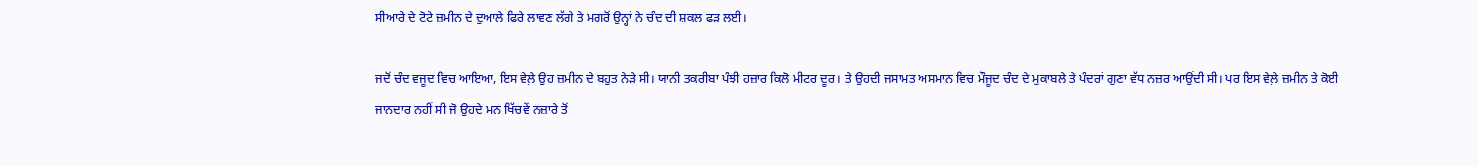ਸੀਆਰੇ ਦੇ ਟੋਟੇ ਜ਼ਮੀਨ ਦੇ ਦੁਆਲੇ ਫਿਰੇ ਲਾਵਣ ਲੱਗੇ ਤੇ ਮਗਰੋਂ ਉਨ੍ਹਾਂ ਨੇ ਚੰਦ ਦੀ ਸ਼ਕਲ ਫੜ ਲਈ।

ਜਦੋਂ ਚੰਦ ਵਜੂਦ ਵਿਚ ਆਇਆ, ਇਸ ਵੇਲ਼ੇ ਉਹ ਜ਼ਮੀਨ ਦੇ ਬਹੁਤ ਨੇੜੇ ਸੀ। ਯਾਨੀ ਤਕਰੀਬਾ ਪੰਝੀ ਹਜ਼ਾਰ ਕਿਲੋ ਮੀਟਰ ਦੂਰ। ਤੇ ਉਹਦੀ ਜਸਾਮਤ ਅਸਮਾਨ ਵਿਚ ਮੌਜੂਦ ਚੰਦ ਦੇ ਮੁਕਾਬਲੇ ਤੇ ਪੰਦਰਾਂ ਗੁਣਾ ਵੱਧ ਨਜ਼ਰ ਆਉਂਦੀ ਸੀ। ਪਰ ਇਸ ਵੇਲ਼ੇ ਜ਼ਮੀਨ ਤੇ ਕੋਈ ਜਾਨਦਾਰ ਨਹੀਂ ਸੀ ਜੋ ਉਹਦੇ ਮਨ ਖਿੱਚਵੇਂ ਨਜ਼ਾਰੇ ਤੋਂ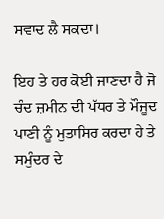ਸਵਾਦ ਲੈ ਸਕਦਾ।

ਇਹ ਤੇ ਹਰ ਕੋਈ ਜਾਣਦਾ ਹੈ ਜੋ ਚੰਦ ਜ਼ਮੀਨ ਦੀ ਪੱਧਰ ਤੇ ਮੌਜੂਦ ਪਾਣੀ ਨੂੰ ਮੁਤਾਸਿਰ ਕਰਦਾ ਹੇ ਤੇ ਸਮੁੰਦਰ ਦੇ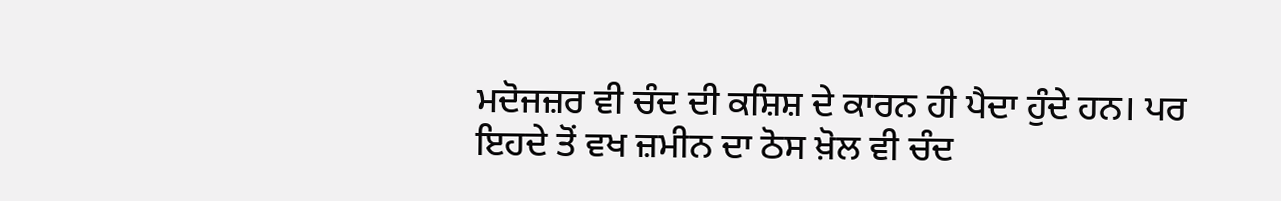ਮਦੋਜਜ਼ਰ ਵੀ ਚੰਦ ਦੀ ਕਸ਼ਿਸ਼ ਦੇ ਕਾਰਨ ਹੀ ਪੈਦਾ ਹੁੰਦੇ ਹਨ। ਪਰ ਇਹਦੇ ਤੋਂ ਵਖ ਜ਼ਮੀਨ ਦਾ ਠੋਸ ਖ਼ੋਲ ਵੀ ਚੰਦ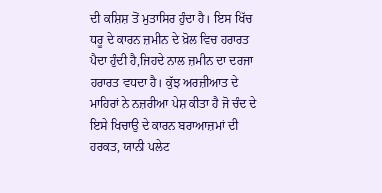ਦੀ ਕਸ਼ਿਸ਼ ਤੋਂ ਮੁਤਾਸਿਰ ਹੁੰਦਾ ਹੈ। ਇਸ ਖਿੱਚ ਧਰੂ ਦੇ ਕਾਰਨ ਜ਼ਮੀਨ ਦੇ ਖ਼ੋਲ ਵਿਚ ਹਰਾਰਤ ਪੈਦਾ ਹੁੰਦੀ ਹੈ,ਜਿਹਦੇ ਨਾਲ ਜ਼ਮੀਨ ਦਾ ਦਰਜਾ ਹਰਾਰਤ ਵਧਦਾ ਹੈ। ਕੁੱਝ ਅਰਜ਼ੀਆਤ ਦੇ ਮਾਹਿਰਾਂ ਨੇ ਨਜ਼ਰੀਆ ਪੇਸ਼ ਕੀਤਾ ਹੈ ਜੋ ਚੰਦ ਦੇ ਇਸੇ ਖਿਚਾਉ ਦੇ ਕਾਰਨ ਬਰਾਆਜ਼ਮਾਂ ਦੀ ਹਰਕਤ, ਯਾਨੀ ਪਲੇਟ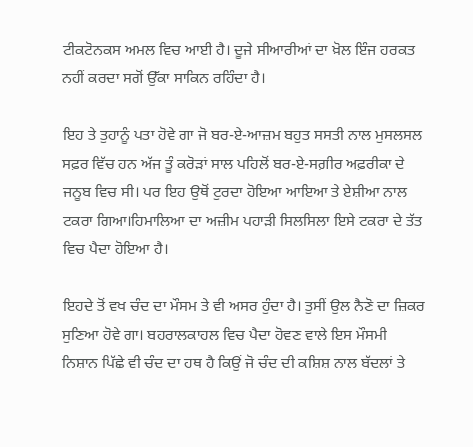ਟੀਕਟੋਨਕਸ ਅਮਲ ਵਿਚ ਆਈ ਹੈ। ਦੂਜੇ ਸੀਆਰੀਆਂ ਦਾ ਖ਼ੋਲ ਇੰਜ ਹਰਕਤ ਨਹੀਂ ਕਰਦਾ ਸਗੋਂ ਉੱਕਾ ਸਾਕਿਨ ਰਹਿੰਦਾ ਹੈ।

ਇਹ ਤੇ ਤੁਹਾਨੂੰ ਪਤਾ ਹੋਵੇ ਗਾ ਜੋ ਬਰ-ਏ-ਆਜ਼ਮ ਬਹੁਤ ਸਸਤੀ ਨਾਲ ਮੁਸਲਸਲ ਸਫ਼ਰ ਵਿੱਚ ਹਨ ਅੱਜ ਤੂੰ ਕਰੋੜਾਂ ਸਾਲ ਪਹਿਲੋਂ ਬਰ-ਏ-ਸਗ਼ੀਰ ਅਫ਼ਰੀਕਾ ਦੇ ਜਨੂਬ ਵਿਚ ਸੀ। ਪਰ ਇਹ ਉਥੋਂ ਟੁਰਦਾ ਹੋਇਆ ਆਇਆ ਤੇ ਏਸ਼ੀਆ ਨਾਲ ਟਕਰਾ ਗਿਆ।ਹਿਮਾਲਿਆ ਦਾ ਅਜ਼ੀਮ ਪਹਾੜੀ ਸਿਲਸਿਲਾ ਇਸੇ ਟਕਰਾ ਦੇ ਤੱਤ ਵਿਚ ਪੈਦਾ ਹੋਇਆ ਹੈ।

ਇਹਦੇ ਤੋਂ ਵਖ ਚੰਦ ਦਾ ਮੌਸਮ ਤੇ ਵੀ ਅਸਰ ਹੁੰਦਾ ਹੈ। ਤੁਸੀਂ ਉਲ ਨੈਣੋ ਦਾ ਜ਼ਿਕਰ ਸੁਣਿਆ ਹੋਵੇ ਗਾ। ਬਹਰਾਲਕਾਹਲ ਵਿਚ ਪੈਦਾ ਹੋਵਣ ਵਾਲੇ ਇਸ ਮੌਸਮੀ ਨਿਸ਼ਾਨ ਪਿੱਛੇ ਵੀ ਚੰਦ ਦਾ ਹਥ ਹੈ ਕਿਉਂ ਜੋ ਚੰਦ ਦੀ ਕਸ਼ਿਸ਼ ਨਾਲ ਬੱਦਲਾਂ ਤੇ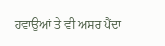ਹਵਾਉਆਂ ਤੇ ਵੀ ਅਸਰ ਪੈਂਦਾ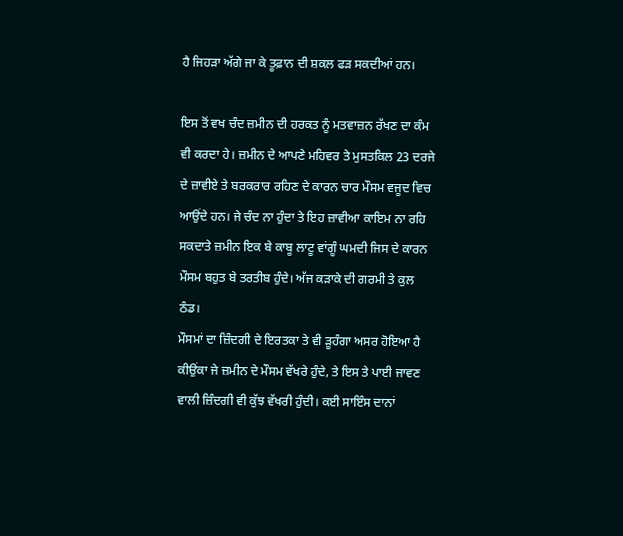ਹੈ ਜਿਹੜਾ ਅੱਗੇ ਜਾ ਕੇ ਤੂਫ਼ਾਨ ਦੀ ਸ਼ਕਲ ਫੜ ਸਕਦੀਆਂ ਹਨ।

ਇਸ ਤੋਂ ਵਖ ਚੰਦ ਜ਼ਮੀਨ ਦੀ ਹਰਕਤ ਨੂੰ ਮਤਵਾਜ਼ਨ ਰੱਖਣ ਦਾ ਕੰਮ ਵੀ ਕਰਦਾ ਹੇ। ਜ਼ਮੀਨ ਦੇ ਆਪਣੇ ਮਹਿਵਰ ਤੇ ਮੁਸਤਕਿਲ 23 ਦਰਜੇ ਦੇ ਜ਼ਾਵੀਏ ਤੇ ਬਰਕਰਾਰ ਰਹਿਣ ਦੇ ਕਾਰਨ ਚਾਰ ਮੌਸਮ ਵਜੂਦ ਵਿਚ ਆਉਂਦੇ ਹਨ। ਜੇ ਚੰਦ ਨਾ ਹੁੰਦਾ ਤੇ ਇਹ ਜ਼ਾਵੀਆ ਕਾਇਮ ਨਾ ਰਹਿ ਸਕਦਾਤੇ ਜ਼ਮੀਨ ਇਕ ਬੇ ਕਾਬੂ ਲਾਟੂ ਵਾਂਗੂੰ ਘਮਦੀ ਜਿਸ ਦੇ ਕਾਰਨ ਮੌਸਮ ਬਹੁਤ ਬੇ ਤਰਤੀਬ ਹੁੰਦੇ। ਅੱਜ ਕੜਾਕੇ ਦੀ ਗਰਮੀ ਤੇ ਕੁਲ ਠੰਡ।
ਮੌਸਮਾਂ ਦਾ ਜ਼ਿੰਦਗੀ ਦੇ ਇਰਤਕਾ ਤੇ ਵੀ ਡ਼ੂਹੰਗਾ ਅਸਰ ਹੋਇਆ ਹੈ ਕੀਉਂਕਾ ਜੇ ਜ਼ਮੀਨ ਦੇ ਮੌਸਮ ਵੱਖਰੇ ਹੁੰਦੇ, ਤੇ ਇਸ ਤੇ ਪਾਈ ਜਾਵਣ ਵਾਲੀ ਜ਼ਿੰਦਗੀ ਵੀ ਕੁੱਝ ਵੱਖਰੀ ਹੁੰਦੀ। ਕਈ ਸਾਇੰਸ ਦਾਨਾਂ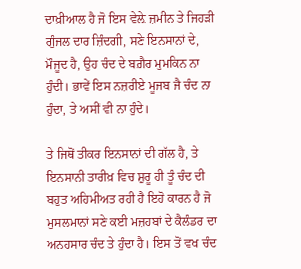ਦਾਖ਼ੀਆਲ ਹੈ ਜੋ ਇਸ ਵੇਲ਼ੇ ਜ਼ਮੀਨ ਤੇ ਜਿਹੜੀ ਗੁੰਜਲ ਦਾਰ ਜ਼ਿੰਦਗੀ, ਸਣੇ ਇਨਸਾਨਾਂ ਦੇ, ਮੌਜੂਦ ਹੈ, ਉਹ ਚੰਦ ਦੇ ਬਗ਼ੈਰ ਮੁਮਕਿਨ ਨਾ ਹੁੰਦੀ। ਭਾਵੇਂ ਇਸ ਨਜ਼ਰੀਏ ਮੂਜਬ ਜੈ ਚੰਦ ਨਾ ਹੁੰਦਾ, ਤੇ ਅਸੀਂ ਵੀ ਨਾ ਹੁੰਦੇ।

ਤੇ ਜਿਥੋਂ ਤੀਕਰ ਇਨਸਾਨਾਂ ਦੀ ਗੱਲ ਹੈ, ਤੇ ਇਨਸਾਨੀ ਤਾਰੀਖ਼ ਵਿਚ ਸ਼ੁਰੂ ਹੀ ਤੂੰ ਚੰਦ ਦੀ ਬਹੁਤ ਅਹਿਮੀਅਤ ਰਹੀ ਹੈ ਇਹੋ ਕਾਰਨ ਹੈ ਜੋ ਮੁਸਲਮਾਨਾਂ ਸਣੇ ਕਈ ਮਜ਼ਹਬਾਂ ਦੇ ਕੈਲੰਡਰ ਦਾ ਅਨਹਸਾਰ ਚੰਦ ਤੇ ਹੁੰਦਾ ਹੈ। ਇਸ ਤੋਂ ਵਖ ਚੰਦ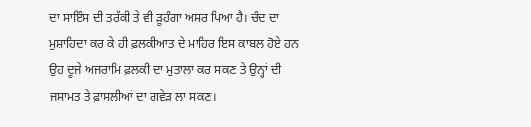ਦਾ ਸਾਇੰਸ ਦੀ ਤਰੱਕੀ ਤੇ ਵੀ ਡ਼ੂਹੰਗਾ ਅਸਰ ਪਿਆ ਹੈ। ਚੰਦ ਦਾ ਮੁਸ਼ਾਹਿਦਾ ਕਰ ਕੇ ਹੀ ਫ਼ਲਕੀਆਤ ਦੇ ਮਾਹਿਰ ਇਸ ਕਾਬਲ ਹੋਏ ਹਨ ਉਹ ਦੂਜੇ ਅਜਰਾਮਿ ਫ਼ਲਕੀ ਦਾ ਮੁਤਾਲਾ ਕਰ ਸਕਣ ਤੇ ਉਨ੍ਹਾਂ ਦੀ ਜਸਾਮਤ ਤੇ ਫ਼ਾਸਲੀਆਂ ਦਾ ਗਵੇੜ ਲਾ ਸਕਣ।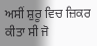ਅਸੀਂ ਸ਼ੁਰੂ ਵਿਚ ਜ਼ਿਕਰ ਕੀਤਾ ਸੀ ਜੋ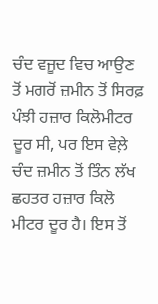ਚੰਦ ਵਜੂਦ ਵਿਚ ਆਉਣ ਤੋਂ ਮਗਰੋਂ ਜ਼ਮੀਨ ਤੋਂ ਸਿਰਫ਼ ਪੰਝੀ ਹਜ਼ਾਰ ਕਿਲੋਮੀਟਰ ਦੂਰ ਸੀ, ਪਰ ਇਸ ਵੇਲ਼ੇ ਚੰਦ ਜ਼ਮੀਨ ਤੋਂ ਤਿੰਨ ਲੱਖ ਛਹਤਰ ਹਜ਼ਾਰ ਕਿਲੋ ਮੀਟਰ ਦੂਰ ਹੈ। ਇਸ ਤੋਂ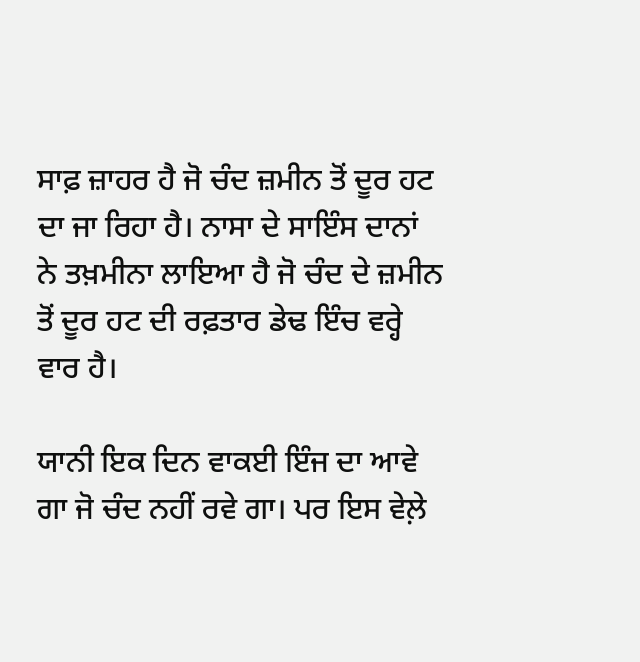ਸਾਫ਼ ਜ਼ਾਹਰ ਹੈ ਜੋ ਚੰਦ ਜ਼ਮੀਨ ਤੋਂ ਦੂਰ ਹਟ ਦਾ ਜਾ ਰਿਹਾ ਹੈ। ਨਾਸਾ ਦੇ ਸਾਇੰਸ ਦਾਨਾਂ ਨੇ ਤਖ਼ਮੀਨਾ ਲਾਇਆ ਹੈ ਜੋ ਚੰਦ ਦੇ ਜ਼ਮੀਨ ਤੋਂ ਦੂਰ ਹਟ ਦੀ ਰਫ਼ਤਾਰ ਡੇਢ ਇੰਚ ਵਰ੍ਹੇ ਵਾਰ ਹੈ।

ਯਾਨੀ ਇਕ ਦਿਨ ਵਾਕਈ ਇੰਜ ਦਾ ਆਵੇ ਗਾ ਜੋ ਚੰਦ ਨਹੀਂ ਰਵੇ ਗਾ। ਪਰ ਇਸ ਵੇਲ਼ੇ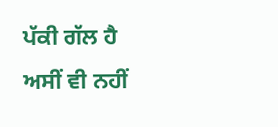ਪੱਕੀ ਗੱਲ ਹੈ ਅਸੀਂ ਵੀ ਨਹੀਂ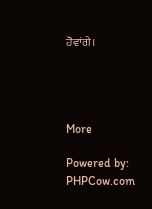ਹੋਵਾਂਗੇ।




More

Powered by: PHPCow.com